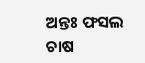ଅନ୍ତଃ ଫସଲ ଚାଷ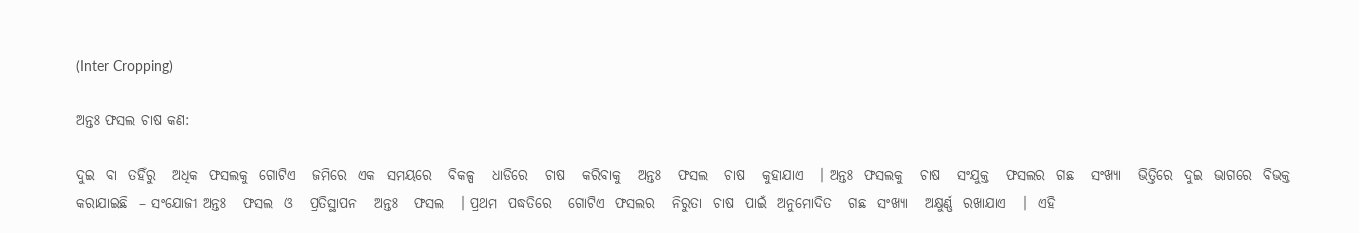(Inter Cropping)

ଅନ୍ତଃ ଫସଲ ଚାଷ କଣ:

ଦୁଇ  ବା  ତହିଁରୁ   ଅଧିକ  ଫସଲକୁ  ଗୋଟିଏ   ଜମିରେ  ଏକ  ସମୟରେ   ବିକଳ୍ପ   ଧାଡିରେ   ଚାଷ   କରିବାକୁ   ଅନ୍ତଃ   ଫସଲ   ଚାଷ   କୁହାଯାଏ   । ଅନ୍ତଃ  ଫସଲକୁ   ଚାଷ   ସଂଯୁକ୍ତ   ଫସଲର  ଗଛ   ସଂଖ୍ୟା   ଭିତ୍ତିରେ  ଦୁଇ  ଭାଗରେ  ବିଭକ୍ତ  କରାଯାଇଛି  – ସଂଯୋଜୀ ଅନ୍ତଃ   ଫସଲ  ଓ   ପ୍ରତିସ୍ଥାପନ   ଅନ୍ତଃ   ଫସଲ   । ପ୍ରଥମ  ପଦ୍ଧତିରେ   ଗୋଟିଏ  ଫସଲର   ନିରୁତା  ଚାଷ  ପାଇଁ  ଅନୁମୋଦିତ   ଗଛ  ସଂଖ୍ୟା   ଅକ୍ଷୁର୍ଣ୍ଣ  ରଖାଯାଏ   ।  ଏହି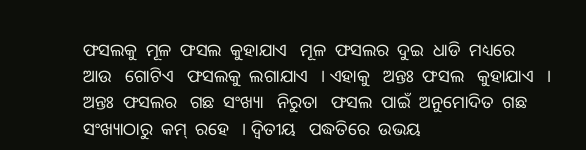ଫସଲକୁ  ମୂଳ  ଫସଲ  କୁହାଯାଏ   ମୂଳ  ଫସଲର  ଦୁଇ  ଧାଡି  ମଧ୍ୟରେ   ଆଉ   ଗୋଟିଏ   ଫସଲକୁ  ଲଗାଯାଏ   । ଏହାକୁ   ଅନ୍ତଃ  ଫସଲ   କୁହାଯାଏ   । ଅନ୍ତଃ  ଫସଲର   ଗଛ  ସଂଖ୍ୟା   ନିରୁତା   ଫସଲ  ପାଇଁ  ଅନୁମୋଦିତ  ଗଛ   ସଂଖ୍ୟାଠାରୁ  କମ୍  ରହେ   । ଦ୍ଵିତୀୟ   ପଦ୍ଧତିରେ  ଉଭୟ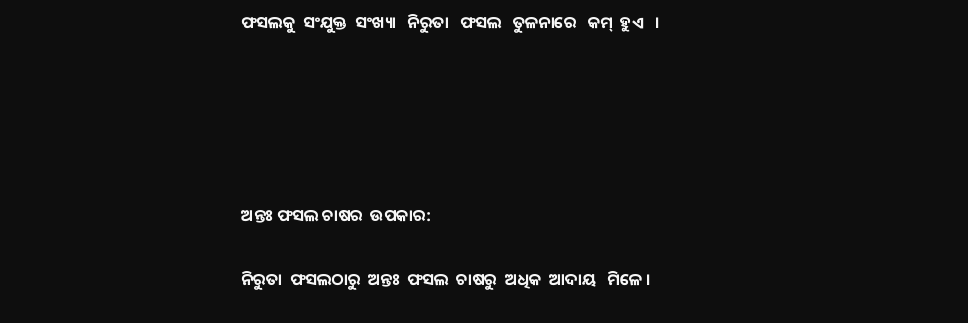ଫସଲକୁ  ସଂଯୁକ୍ତ  ସଂଖ୍ୟା   ନିରୁତା   ଫସଲ   ତୁଳନାରେ   କମ୍  ହୁଏ   ।





ଅନ୍ତଃ ଫସଲ ଚାଷର  ଉପକାର:

ନିରୁତା  ଫସଲଠାରୁ  ଅନ୍ତଃ  ଫସଲ  ଚାଷରୁ  ଅଧିକ  ଆଦାୟ   ମିଳେ ।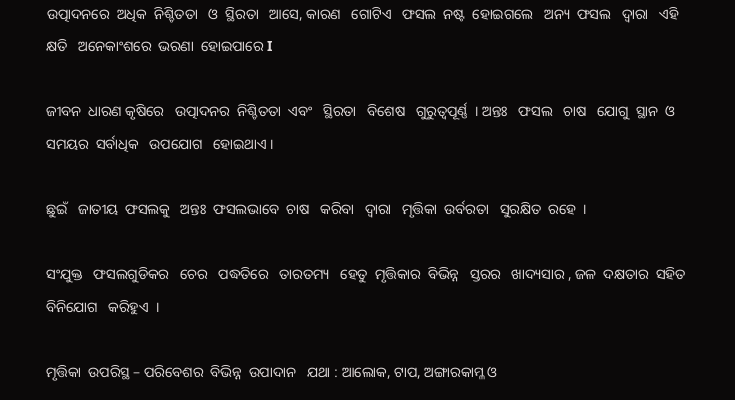ଉତ୍ପାଦନରେ  ଅଧିକ  ନିଶ୍ଚିତତା   ଓ  ସ୍ଥିରତା   ଆସେ, କାରଣ   ଗୋଟିଏ   ଫସଲ  ନଷ୍ଟ  ହୋଇଗଲେ   ଅନ୍ୟ  ଫସଲ   ଦ୍ଵାରା   ଏହି   କ୍ଷତି   ଅନେକାଂଶରେ  ଭରଣା  ହୋଇପାରେ I

ଜୀବନ  ଧାରଣ କୃଷିରେ   ଉତ୍ପାଦନର  ନିଶ୍ଚିତତା  ଏବଂ   ସ୍ଥିରତା   ବିଶେଷ   ଗୁରୁତ୍ଵପୂର୍ଣ୍ଣ  । ଅନ୍ତଃ   ଫସଲ   ଚାଷ   ଯୋଗୁ  ସ୍ଥାନ  ଓ  ସମୟର  ସର୍ବାଧିକ   ଉପଯୋଗ   ହୋଇଥାଏ ।

ଛୁଇଁ   ଜାତୀୟ  ଫସଲକୁ   ଅନ୍ତଃ  ଫସଲଭାବେ  ଚାଷ   କରିବା   ଦ୍ଵାରା   ମୃତ୍ତିକା  ଉର୍ବରତା   ସୁରକ୍ଷିତ  ରହେ  ।

ସଂଯୁକ୍ତ   ଫସଲଗୁଡିକର   ଚେର   ପଦ୍ଧତିରେ   ତାରତମ୍ୟ   ହେତୁ  ମୃତ୍ତିକାର  ବିଭିନ୍ନ   ସ୍ତରର   ଖାଦ୍ୟସାର , ଜଳ  ଦକ୍ଷତାର  ସହିତ  ବିନିଯୋଗ   କରିହୁଏ  ।

ମୃତ୍ତିକା  ଉପରିସ୍ଥ – ପରିବେଶର  ବିଭିନ୍ନ  ଉପାଦାନ   ଯଥା : ଆଲୋକ, ଟାପ, ଅଙ୍ଗାରକାମ୍ଳ ଓ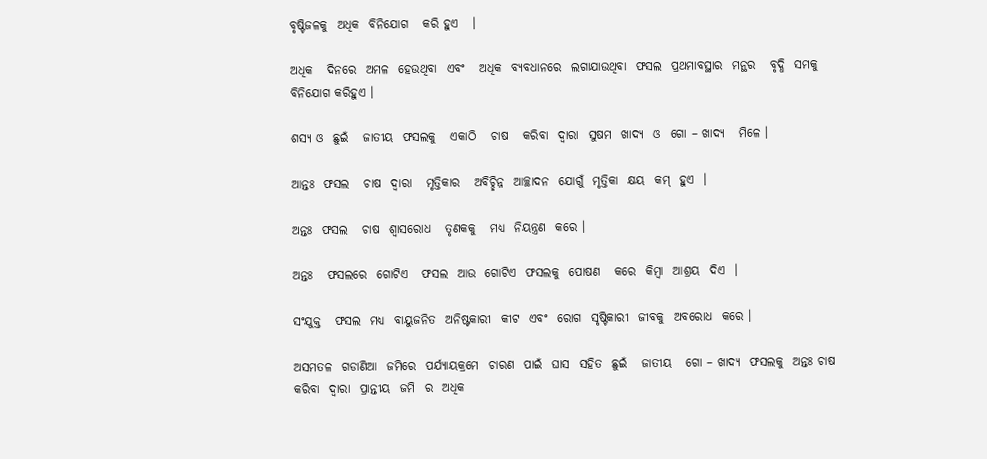ବୃଷ୍ଟିଜଳକୁ  ଅଧିକ  ବିନିଯୋଗ   କରି ହୁଏ   ।

ଅଧିକ   ଦିନରେ  ଅମଳ  ହେଉଥିବା  ଏବଂ   ଅଧିକ  ବ୍ୟବଧାନରେ  ଲଗାଯାଉଥିବା  ଫସଲ  ପ୍ରଥମାବସ୍ଥାର  ମନ୍ଥର   ବୃଦ୍ଧି  ସମକୁ   ବିନିଯୋଗ କରିହୁଏ ।

ଶସ୍ୟ ଓ  ଛୁଇଁ   ଜାତୀୟ  ଫସଲକୁ   ଏକାଠି   ଚାଷ   କରିବା  ଦ୍ଵାରା  ସୁଷମ  ଖାଦ୍ୟ  ଓ  ଗୋ – ଖାଦ୍ୟ   ମିଳେ ।

ଆନ୍ତଃ  ଫସଲ   ଚାଷ  ଦ୍ଵାରା   ମୃତ୍ତିକାର   ଅବିଚ୍ଛିନ୍ନ  ଆଚ୍ଛାଦନ  ଯୋଗୁଁ  ମୃତ୍ତିକା  କ୍ଷୟ  କମ୍  ହୁଏ  ।

ଅନ୍ତଃ  ଫସଲ   ଚାଷ  ଶ୍ଵାସରୋଧ   ତୃଣକକୁ   ମଧ୍ୟ  ନିୟନ୍ତ୍ରଣ  କରେ ।

ଅନ୍ତଃ   ଫସଲରେ  ଗୋଟିଏ   ଫସଲ  ଆଉ  ଗୋଟିଏ  ଫସଲକୁ  ପୋଷଣ   କରେ  କିମ୍ବା  ଆଶ୍ରୟ  ଦିଏ  ।

ସଂଯୁକ୍ତ   ଫସଲ  ମଧ୍ୟ  ବାୟୁଜନିତ  ଅନିଷ୍ଟକାରୀ  କୀଟ  ଏବଂ  ରୋଗ  ସୃଷ୍ଟିକାରୀ  ଜୀବକୁ  ଅବରୋଧ  କରେ ।

ଅସମତଳ  ଗଡାଣିଆ  ଜମିରେ  ପର୍ଯ୍ୟାୟକ୍ରମେ  ଚାରଣ  ପାଇଁ  ଘାସ  ସହିତ  ଛୁଇଁ   ଜାତୀୟ   ଗୋ – ଖାଦ୍ୟ  ଫସଲକୁ  ଅନ୍ତଃ ଚାଷ  କରିବା  ଦ୍ଵାରା  ପ୍ରାନ୍ତୀୟ  ଜମି  ର  ଅଧିକ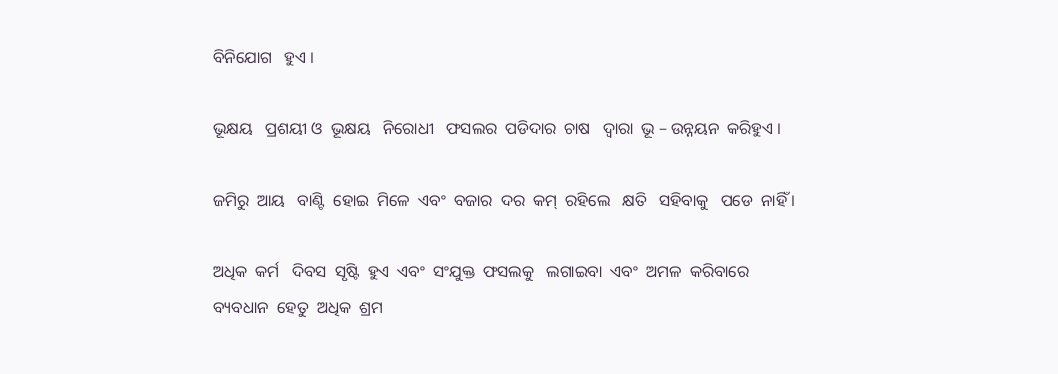ବିନିଯୋଗ   ହୁଏ ।

ଭୂକ୍ଷୟ   ପ୍ରଶୟୀ ଓ  ଭୂକ୍ଷୟ   ନିରୋଧୀ   ଫସଲର  ପଡିଦାର  ଚାଷ   ଦ୍ଵାରା  ଭୂ – ଉନ୍ନୟନ  କରିହୁଏ ।

ଜମିରୁ  ଆୟ   ବାଣ୍ଟି  ହୋଇ  ମିଳେ  ଏବଂ  ବଜାର  ଦର  କମ୍  ରହିଲେ   କ୍ଷତି   ସହିବାକୁ   ପଡେ  ନାହିଁ ।

ଅଧିକ  କର୍ମ   ଦିବସ  ସୃଷ୍ଟି  ହୁଏ  ଏବଂ  ସଂଯୁକ୍ତ  ଫସଲକୁ   ଲଗାଇବା  ଏବଂ  ଅମଳ  କରିବାରେ  ବ୍ୟବଧାନ  ହେତୁ  ଅଧିକ  ଶ୍ରମ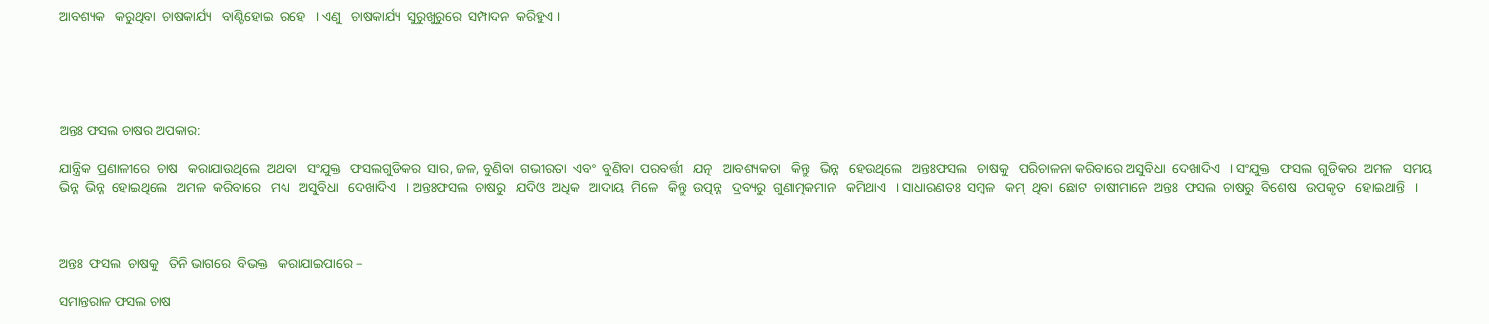ଆବଶ୍ୟକ   କରୁଥିବା  ଚାଷକାର୍ଯ୍ୟ   ବାଣ୍ଟିହୋଇ  ରହେ   । ଏଣୁ   ଚାଷକାର୍ଯ୍ୟ  ସୁରୁଖୁରୁରେ  ସମ୍ପାଦନ  କରିହୁଏ ।





ଅନ୍ତଃ ଫସଲ ଚାଷର ଅପକାର:

ଯାନ୍ତ୍ରିକ  ପ୍ରଣାଳୀରେ  ଚାଷ   କରାଯାଉଥିଲେ  ଅଥବା   ସଂଯୁକ୍ତ   ଫସଲଗୁଡିକର  ସାର, ଜଳ, ବୁଣିବା  ଗଭୀରତା  ଏବଂ  ବୁଣିବା  ପରବର୍ତ୍ତୀ   ଯତ୍ନ   ଆବଶ୍ୟକତା   କିନ୍ତୁ   ଭିନ୍ନ   ହେଉଥିଲେ   ଅନ୍ତଃଫସଲ   ଚାଷକୁ   ପରିଚାଳନା କରିବାରେ ଅସୁବିଧା  ଦେଖାଦିଏ   । ସଂଯୁକ୍ତ   ଫସଲ  ଗୁଡିକର  ଅମଳ   ସମୟ  ଭିନ୍ନ  ଭିନ୍ନ  ହୋଇଥିଲେ   ଅମଳ  କରିବାରେ   ମଧ୍ୟ   ଅସୁବିଧା   ଦେଖାଦିଏ   । ଅନ୍ତଃଫସଲ  ଚାଷରୁ   ଯଦିଓ  ଅଧିକ   ଆଦାୟ  ମିଳେ   କିନ୍ତୁ  ଉତ୍ପନ୍ନ   ଦ୍ରବ୍ୟରୁ  ଗୁଣାତ୍ମକମାନ   କମିଥାଏ   । ସାଧାରଣତଃ  ସମ୍ବଳ   କମ୍  ଥିବା  ଛୋଟ  ଚାଷୀମାନେ  ଅନ୍ତଃ  ଫସଲ  ଚାଷରୁ  ବିଶେଷ   ଉପକୃତ   ହୋଇଥାନ୍ତି   ।



ଅନ୍ତଃ  ଫସଲ  ଚାଷକୁ   ତିନି ଭାଗରେ  ବିଭକ୍ତ   କରାଯାଇପାରେ –

ସମାନ୍ତରାଳ ଫସଲ ଚାଷ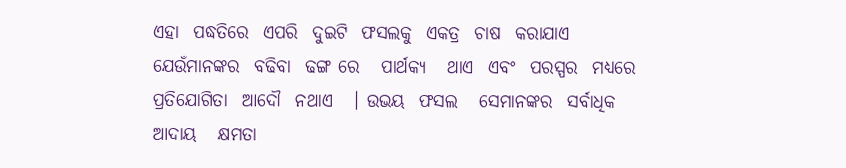ଏହା  ପଦ୍ଧତିରେ  ଏପରି  ଦୁଇଟି  ଫସଲକୁ  ଏକତ୍ର  ଚାଷ  କରାଯାଏ  ଯେଉଁମାନଙ୍କର  ବଢିବା  ଢଙ୍ଗ ରେ   ପାର୍ଥକ୍ୟ   ଥାଏ  ଏବଂ  ପରସ୍ପର  ମଧ୍ୟରେ  ପ୍ରତିଯୋଗିତା  ଆଦୌ  ନଥାଏ   । ଉଭୟ  ଫସଲ   ସେମାନଙ୍କର  ସର୍ବାଧିକ  ଆଦାୟ   କ୍ଷମତା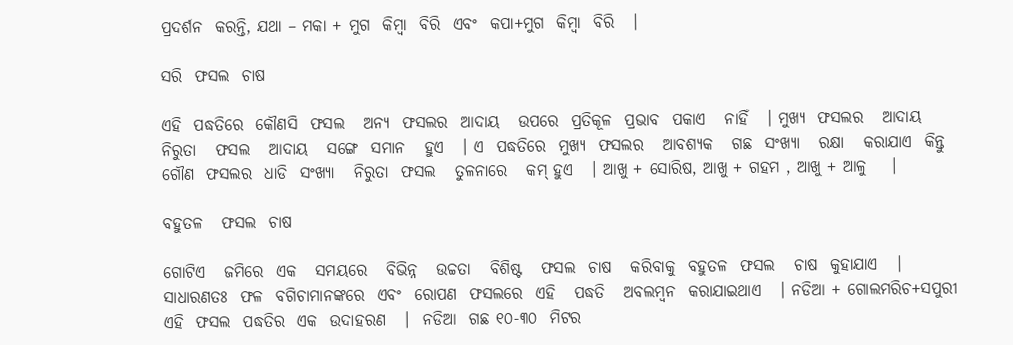ପ୍ରଦର୍ଶନ  କରନ୍ତି, ଯଥା – ମକା + ମୁଗ  କିମ୍ବା  ବିରି  ଏବଂ  କପା+ମୁଗ  କିମ୍ବା  ବିରି   ।

ସରି  ଫସଲ  ଚାଷ

ଏହି  ପଦ୍ଧତିରେ  କୌଣସି  ଫସଲ   ଅନ୍ୟ  ଫସଲର  ଆଦାୟ   ଉପରେ  ପ୍ରତିକୂଳ  ପ୍ରଭାବ  ପକାଏ   ନାହିଁ   । ମୁଖ୍ୟ  ଫସଲର   ଆଦାୟ   ନିରୁତା   ଫସଲ   ଆଦାୟ   ସଙ୍ଗେ  ସମାନ   ହୁଏ   । ଏ  ପଦ୍ଧତିରେ  ମୁଖ୍ୟ  ଫସଲର   ଆବଶ୍ୟକ   ଗଛ  ସଂଖ୍ୟା   ରକ୍ଷା   କରାଯାଏ  କିନ୍ତୁ  ଗୌଣ  ଫସଲର  ଧାଡି  ସଂଖ୍ୟା   ନିରୁତା  ଫସଲ   ତୁଳନାରେ   କମ୍ ହୁଏ   । ଆଖୁ + ସୋରିଷ, ଆଖୁ + ଗହମ , ଆଖୁ + ଆଳୁ    ।

ବହୁତଳ   ଫସଲ  ଚାଷ

ଗୋଟିଏ   ଜମିରେ  ଏକ   ସମୟରେ   ବିଭିନ୍ନ   ଉଚ୍ଚତା   ବିଶିଷ୍ଟ   ଫସଲ  ଚାଷ   କରିବାକୁ  ବହୁତଳ  ଫସଲ   ଚାଷ  କୁହାଯାଏ   । ସାଧାରଣତଃ  ଫଳ  ବଗିଚାମାନଙ୍କରେ  ଏବଂ  ରୋପଣ  ଫସଲରେ  ଏହି   ପଦ୍ଧତି   ଅବଲମ୍ବନ  କରାଯାଇଥାଏ   । ନଡିଆ + ଗୋଲମରିଚ+ସପୁରୀ ଏହି  ଫସଲ  ପଦ୍ଧତିର  ଏକ  ଉଦାହରଣ   ।  ନଡିଆ  ଗଛ ୧୦-୩୦  ମିଟର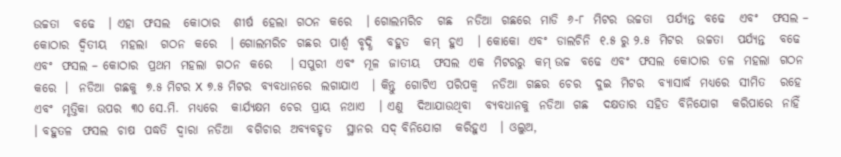ଉଚ୍ଚତା   ବଢେ   । ଏହା  ଫସଲ   କୋଠାର   ଶୀର୍ଷ  ହେଲା  ଗଠନ  କରେ   । ଗୋଲମରିଚ   ଗଛ   ନଡିଆ  ଗଛରେ  ମାଡି  ୬-୮  ମିଟର  ଉଚ୍ଚତା   ପର୍ଯ୍ୟନ୍ତ  ବଢେ   ଏବଂ   ଫସଲ – କୋଠାର  ଦ୍ଵିତୀୟ   ମହଲା   ଗଠନ  କରେ   । ଗୋଲମରିଚ  ଗଛର  ପାର୍ଶ୍ଵ  ବୃଦ୍ଧି   ବହୁତ   କମ୍  ହୁଏ   । କୋକୋ  ଏବଂ  ଡାଲଚିନି  ୧.୫ ରୁ ୨.୫  ମିଟର   ଉଚ୍ଚତା   ପର୍ଯ୍ୟନ୍ତ   ବଢେ   ଏବଂ  ଫସଲ – କୋଠାର  ପ୍ରଥମ  ମହଲା  ଗଠନ  କରେ    । ସପୁରୀ  ଏବଂ  ମୂଳ  ଜାତୀୟ   ଫସଲ  ଏକ  ମିଟରରୁ  କମ୍ ଉଚ୍ଚ  ବଢେ  ଏବଂ  ଫସଲ  କୋଠାର  ତଳ  ମହଲା  ଗଠନ କରେ  ।  ନଡିଆ  ଗଛକୁ  ୭.୫ ମିଟର X ୭.୫ ମିଟର  ବ୍ୟବଧାନରେ  ଲଗାଯାଏ   । କିନ୍ତୁ  ଗୋଟିଏ  ପରିପକ୍ଵ   ନଡିଆ  ଗଛର  ଚେର   ଦୁଇ  ମିଟର   ବ୍ୟାସାର୍ଦ୍ଧ  ମଧ୍ୟରେ  ସୀମିତ   ରହେ  ଏବଂ  ମୃତ୍ତିକା  ଉପର  ୩୦ ସେ.ମି.  ମଧ୍ୟରେ   କାର୍ଯ୍ୟକ୍ଷମ  ଚେର  ପ୍ରାୟ  ନଥାଏ   । ଏଣୁ   ଦିଆଯାଉଥିବା   ବ୍ୟବଧାନକୁ  ନଡିଆ  ଗଛ   ଦକ୍ଷତାର  ସହିତ  ବିନିଯୋଗ   କରିପାରେ  ନାହିଁ   । ବହୁତଳ  ଫସଲ  ଚାଷ  ପଦ୍ଧତି  ଦ୍ଵାରା  ନଡିଆ   ବଗିଚାର  ଅବ୍ୟବହୃତ   ସ୍ଥାନର  ସଦ୍ ବିନିଯୋଗ   କରିହୁଏ   । ଓଲୁଅ,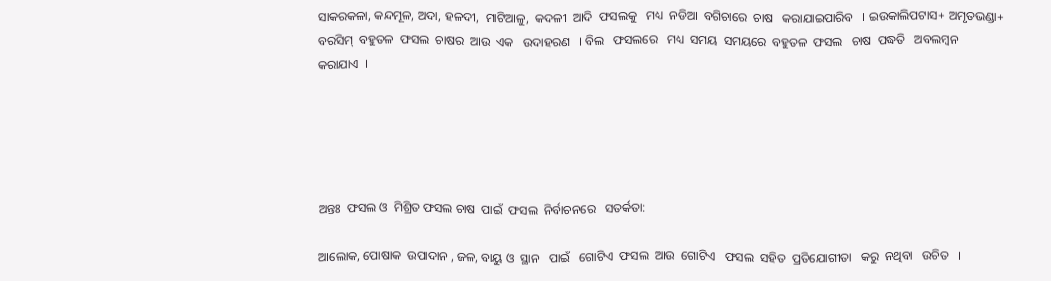ସାକରକଳା, କନ୍ଦମୂଳ, ଅଦା, ହଳଦୀ,  ମାଟିଆଳୁ,  କଦଳୀ  ଆଦି  ଫସଲକୁ   ମଧ୍ୟ  ନଡିଆ  ବଗିଚାରେ  ଚାଷ   କରାଯାଇପାରିବ   । ଇଉକାଲିପଟାସ+ ଅମୃତଭଣ୍ଡା+ ବରସିମ୍  ବହୁତଳ  ଫସଲ  ଚାଷର  ଆଉ  ଏକ   ଉଦାହରଣ   । ବିଲ   ଫସଲରେ   ମଧ୍ୟ  ସମୟ  ସମୟରେ  ବହୁତଳ  ଫସଲ   ଚାଷ  ପଦ୍ଧତି   ଅବଲମ୍ବନ   କରାଯାଏ  ।





ଅନ୍ତଃ  ଫସଲ ଓ  ମିଶ୍ରିତ ଫସଲ ଚାଷ  ପାଇଁ  ଫସଲ  ନିର୍ବାଚନରେ   ସତର୍କତା:

ଆଲୋକ, ପୋଷାକ  ଉପାଦାନ , ଜଳ, ବାୟୁ ଓ  ସ୍ଥାନ   ପାଇଁ   ଗୋଟିଏ  ଫସଲ  ଆଉ  ଗୋଟିଏ   ଫସଲ  ସହିତ  ପ୍ରତିଯୋଗୀତା   କରୁ  ନଥିବା   ଉଚିତ   ।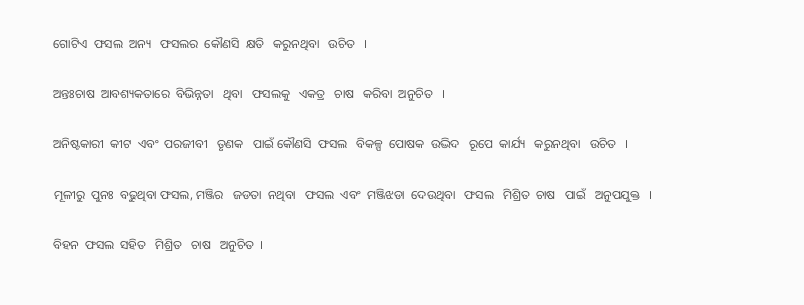ଗୋଟିଏ  ଫସଲ  ଅନ୍ୟ   ଫସଲର  କୌଣସି  କ୍ଷତି   କରୁନଥିବା   ଉଚିତ   ।

ଅନ୍ତଃଚାଷ  ଆବଶ୍ୟକତାରେ  ବିଭିନ୍ନତା   ଥିବା   ଫସଲକୁ   ଏକତ୍ର   ଚାଷ   କରିବା  ଅନୁଚିତ   ।

ଅନିଷ୍ଟକାରୀ  କୀଟ  ଏବଂ  ପରଜୀବୀ   ତୃଣକ   ପାଇଁ କୌଣସି  ଫସଲ   ବିକଳ୍ପ  ପୋଷକ  ଉଦ୍ଭିଦ   ରୂପେ  କାର୍ଯ୍ୟ   କରୁନଥିବା   ଉଚିତ   ।

ମୂଳୀରୁ  ପୁନଃ  ବଢୁଥିବା ଫସଲ, ମଞ୍ଜିର   ଜଡତା  ନଥିବା   ଫସଲ  ଏବଂ  ମଞ୍ଜିଝଡା  ଦେଉଥିବା   ଫସଲ   ମିଶ୍ରିତ  ଚାଷ   ପାଇଁ   ଅନୁପଯୁକ୍ତ   ।

ବିହନ  ଫସଲ  ସହିତ   ମିଶ୍ରିତ   ଚାଷ   ଅନୁଚିତ  ।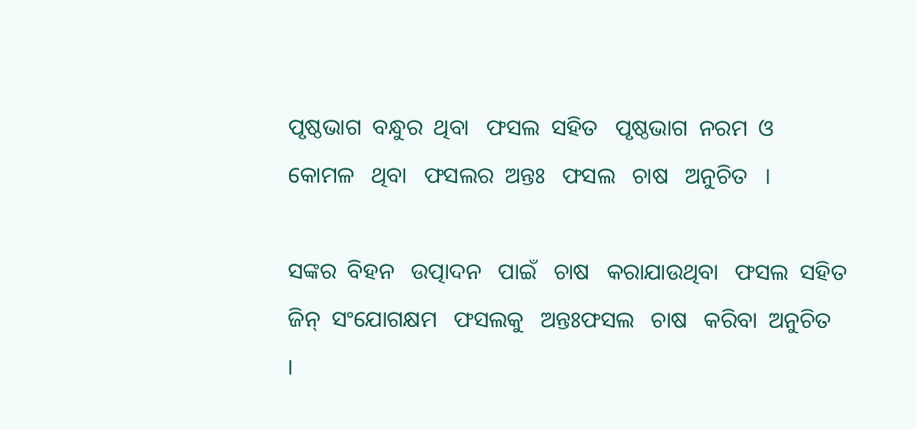ପୃଷ୍ଠଭାଗ  ବନ୍ଧୁର  ଥିବା   ଫସଲ  ସହିତ   ପୃଷ୍ଠଭାଗ  ନରମ  ଓ  କୋମଳ   ଥିବା   ଫସଲର  ଅନ୍ତଃ   ଫସଲ   ଚାଷ   ଅନୁଚିତ   ।

ସଙ୍କର  ବିହନ   ଉତ୍ପାଦନ   ପାଇଁ   ଚାଷ   କରାଯାଉଥିବା   ଫସଲ  ସହିତ   ଜିନ୍  ସଂଯୋଗକ୍ଷମ   ଫସଲକୁ   ଅନ୍ତଃଫସଲ   ଚାଷ   କରିବା  ଅନୁଚିତ   ।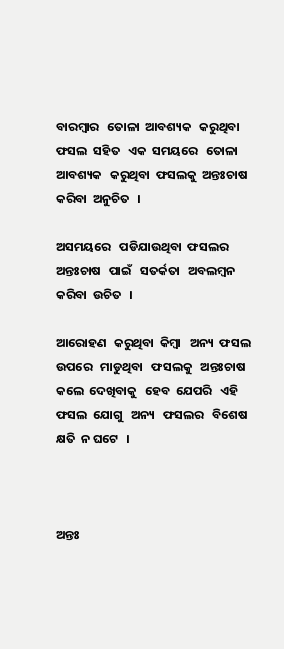ବାରମ୍ବାର   ତୋଳା  ଆବଶ୍ୟକ   କରୁଥିବା   ଫସଲ  ସହିତ   ଏକ  ସମୟରେ   ତୋଳା  ଆବଶ୍ୟକ   କରୁଥିବା  ଫସଲକୁ  ଅନ୍ତଃଚାଷ   କରିବା  ଅନୁଚିତ   ।

ଅସମୟରେ   ପଡିଯାଉଥିବା  ଫସଲର  ଅନ୍ତଃଚାଷ   ପାଇଁ   ସତର୍କତା   ଅବଲମ୍ବନ   କରିବା  ଉଚିତ   ।

ଆରୋହଣ   କରୁଥିବା  କିମ୍ବା   ଅନ୍ୟ  ଫସଲ   ଉପରେ   ମାଡୁଥିବା   ଫସଲକୁ   ଅନ୍ତଃଚାଷ   କଲେ  ଦେଖିବାକୁ   ହେବ  ଯେପରି   ଏହି   ଫସଲ  ଯୋଗୁ   ଅନ୍ୟ   ଫସଲର   ବିଶେଷ   କ୍ଷତି  ନ ଘଟେ   ।



ଅନ୍ତଃ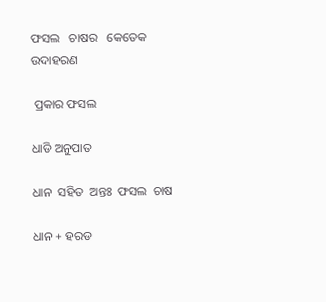ଫସଲ   ଚାଷର   କେତେକ  ଉଦାହରଣ

 ପ୍ରକାର ଫସଲ

ଧାଡି ଅନୁପାତ

ଧାନ  ସହିତ  ଅନ୍ତଃ  ଫସଲ  ଚାଷ

ଧାନ + ହରଡ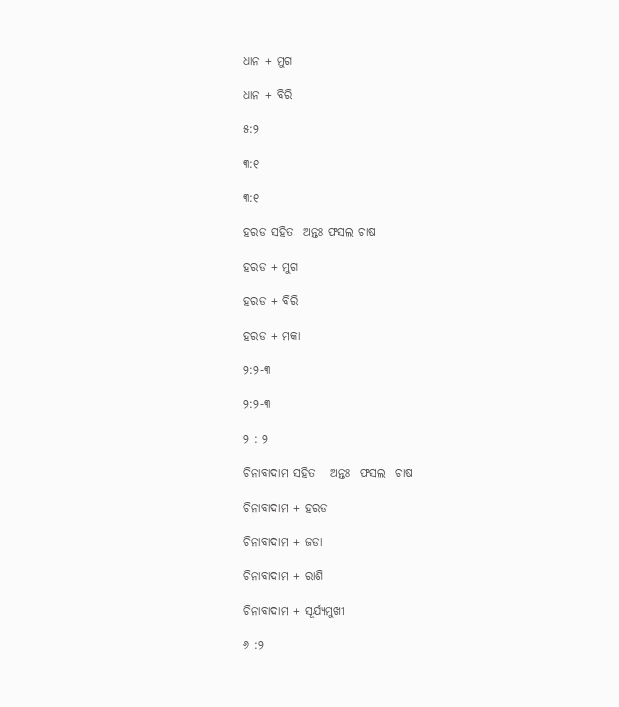ଧାନ + ମୁଗ

ଧାନ + ବିରି

୫:୨

୩:୧

୩:୧

ହରଡ ସହିତ  ଅନ୍ତଃ ଫସଲ ଚାଷ

ହରଡ + ମୁଗ

ହରଡ + ବିରି

ହରଡ + ମକା

୨:୨-୩

୨:୨-୩

୨ : ୨

ଚିନାବାଦାମ ସହିତ   ଅନ୍ତଃ  ଫସଲ  ଚାଷ

ଚିନାବାଦାମ + ହରଡ

ଚିନାବାଦାମ + ଜଡା

ଚିନାବାଦାମ + ରାଶି

ଚିନାବାଦାମ + ସୂର୍ଯ୍ୟମୁଖୀ

୬ :୨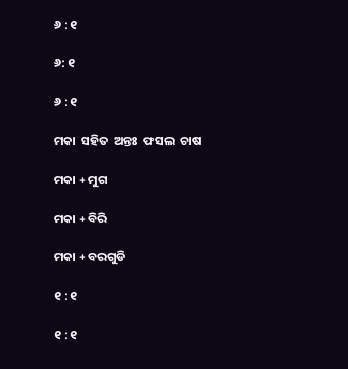୬ : ୧

୬: ୧

୬ : ୧

ମକା  ସହିତ  ଅନ୍ତଃ  ଫସଲ  ଚାଷ

ମକା + ମୁଗ

ମକା + ବିରି

ମକା + ବରଗୁଡି

୧ : ୧

୧ : ୧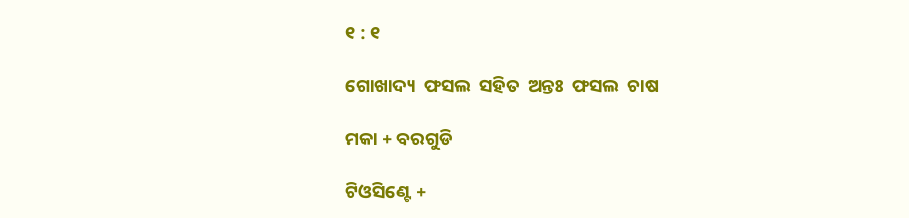୧ : ୧

ଗୋଖାଦ୍ୟ  ଫସଲ  ସହିତ  ଅନ୍ତଃ  ଫସଲ  ଚାଷ

ମକା + ବରଗୁଡି

ଟିଓସିଣ୍ଟେ +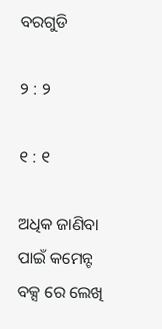ବରଗୁଡି

୨ : ୨

୧ : ୧

ଅଧିକ ଜାଣିବା ପାଇଁ କମେନ୍ଟ ବକ୍ସ ରେ ଲେଖି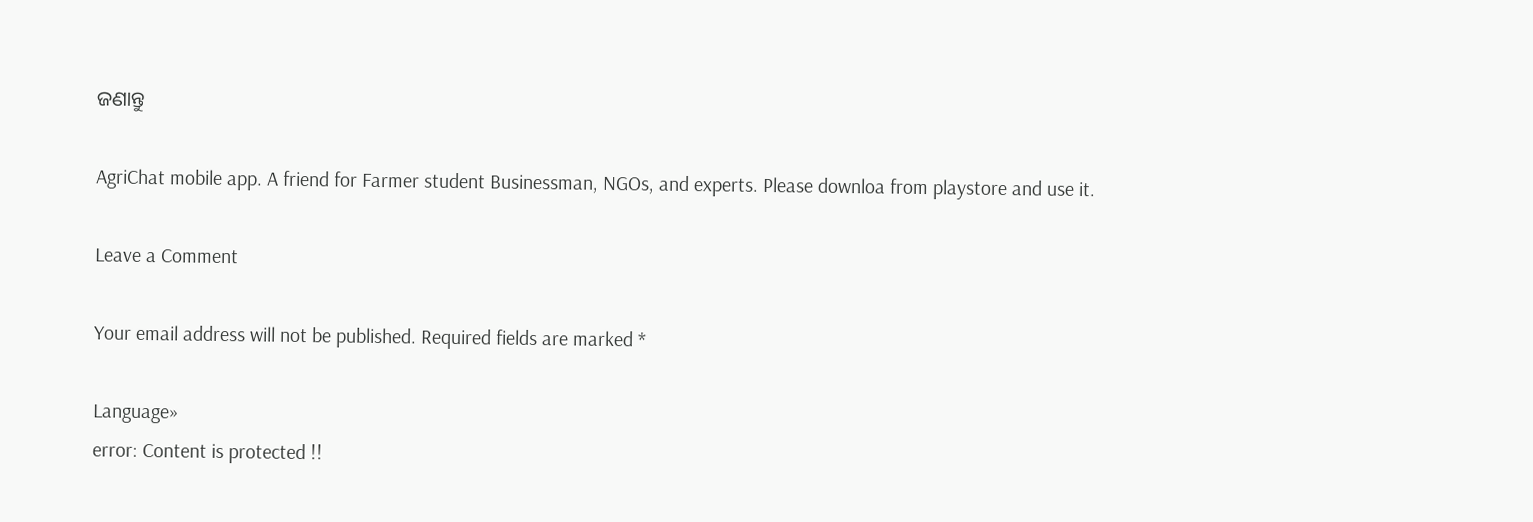ଜଣାନ୍ତୁ

AgriChat mobile app. A friend for Farmer student Businessman, NGOs, and experts. Please downloa from playstore and use it.

Leave a Comment

Your email address will not be published. Required fields are marked *

Language»
error: Content is protected !!